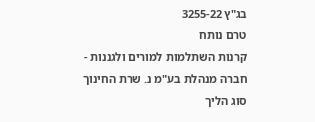בג"ץ 3255-22
טרם נותח
קרנות השתלמות למורים ולגננות - חברה מנהלת בע"מ נ. שרת החינוך
סוג הליך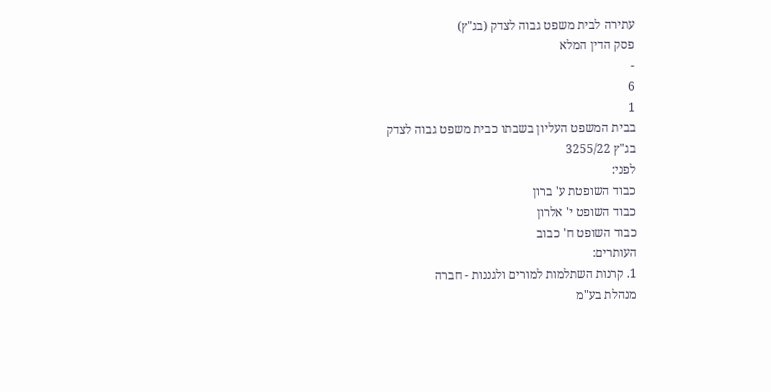עתירה לבית משפט גבוה לצדק (בג"ץ)
פסק הדין המלא
-
6
1
בבית המשפט העליון בשבתו כבית משפט גבוה לצדק
בג"ץ 3255/22
לפני:
כבוד השופטת ע' ברון
כבוד השופט י' אלרון
כבוד השופט ח' כבוב
העותרים:
1. קרנות השתלמות למורים ולגננות - חברה
מנהלת בע"מ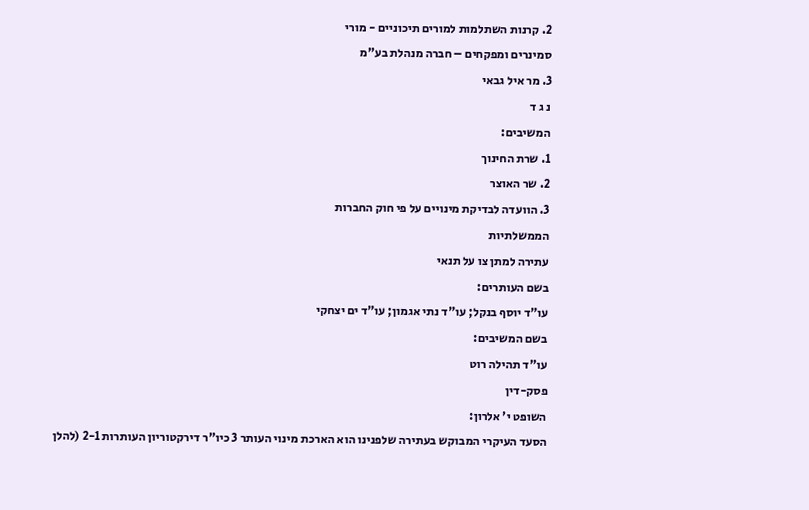2. קרנות השתלמות למורים תיכוניים - מורי
סמינרים ומפקחים – חברה מנהלת בע"מ
3. מר איל גבאי
נ ג ד
המשיבים:
1. שרת החינוך
2. שר האוצר
3. הוועדה לבדיקת מינויים על פי חוק החברות
הממשלתיות
עתירה למתן צו על תנאי
בשם העותרים:
עו"ד יוסף בנקל; עו"ד נתי אגמון; עו"ד ים יצחקי
בשם המשיבים:
עו"ד תהילה רוט
פסק-דין
השופט י' אלרון:
הסעד העיקרי המבוקש בעתירה שלפנינו הוא הארכת מינוי העותר 3 כיו"ר דירקטוריון העותרות 2-1 (להלן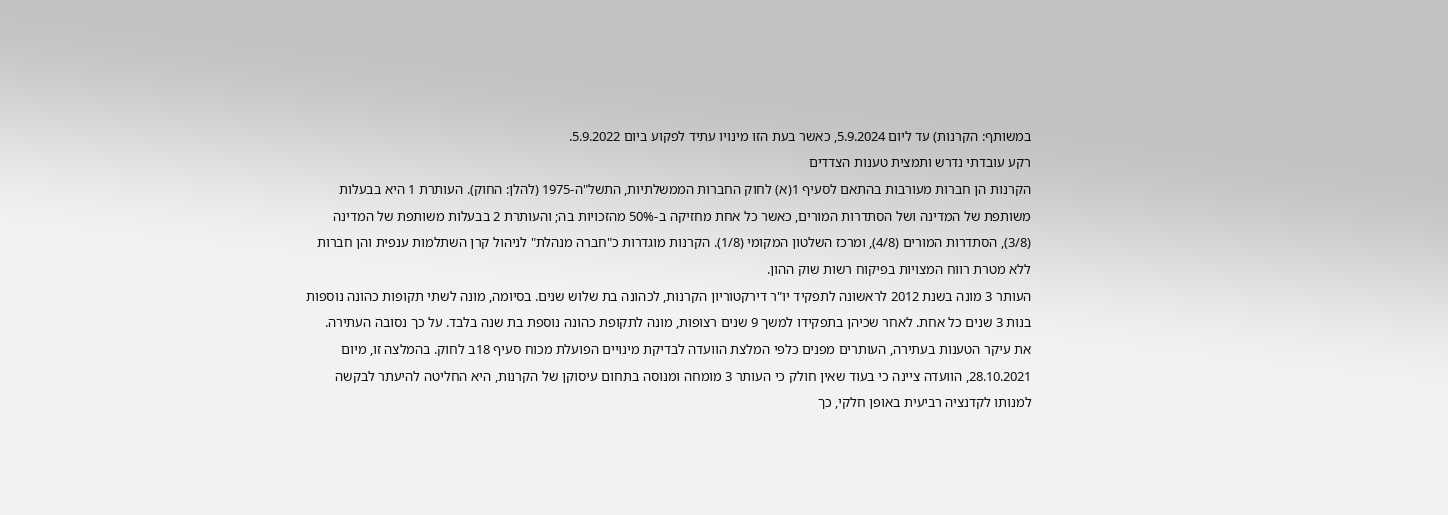במשותף: הקרנות) עד ליום 5.9.2024, כאשר בעת הזו מינויו עתיד לפקוע ביום 5.9.2022.
רקע עובדתי נדרש ותמצית טענות הצדדים
הקרנות הן חברות מעורבות בהתאם לסעיף 1(א) לחוק החברות הממשלתיות, התשל"ה-1975 (להלן: החוק). העותרת 1 היא בבעלות משותפת של המדינה ושל הסתדרות המורים, כאשר כל אחת מחזיקה ב-50% מהזכויות בה; והעותרת 2 בבעלות משותפת של המדינה (3/8), הסתדרות המורים (4/8), ומרכז השלטון המקומי (1/8). הקרנות מוגדרות כ"חברה מנהלת" לניהול קרן השתלמות ענפית והן חברות ללא מטרת רווח המצויות בפיקוח רשות שוק ההון.
העותר 3 מונה בשנת 2012 לראשונה לתפקיד יו"ר דירקטוריון הקרנות, לכהונה בת שלוש שנים. בסיומה, מונה לשתי תקופות כהונה נוספות בנות 3 שנים כל אחת. לאחר שכיהן בתפקידו למשך 9 שנים רצופות, מונה לתקופת כהונה נוספת בת שנה בלבד. על כך נסובה העתירה.
את עיקר הטענות בעתירה, העותרים מפנים כלפי המלצת הוועדה לבדיקת מינויים הפועלת מכוח סעיף 18ב לחוק. בהמלצה זו, מיום 28.10.2021, הוועדה ציינה כי בעוד שאין חולק כי העותר 3 מומחה ומנוסה בתחום עיסוקן של הקרנות, היא החליטה להיעתר לבקשה למנותו לקדנציה רביעית באופן חלקי, כך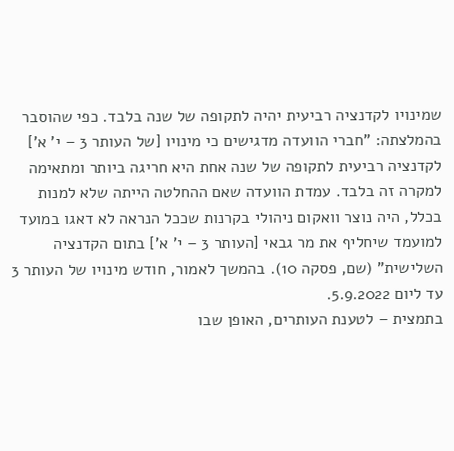שמינויו לקדנציה רביעית יהיה לתקופה של שנה בלבד. כפי שהוסבר בהמלצתה: "חברי הוועדה מדגישים כי מינויו [של העותר 3 – י' א'] לקדנציה רביעית לתקופה של שנה אחת היא חריגה ביותר ומתאימה למקרה זה בלבד. עמדת הוועדה שאם ההחלטה הייתה שלא למנות בכלל, היה נוצר וואקום ניהולי בקרנות שככל הנראה לא דאגו במועד למועמד שיחליף את מר גבאי [העותר 3 – י' א'] בתום הקדנציה השלישית" (שם, פסקה 10). בהמשך לאמור, חודש מינויו של העותר 3 עד ליום 5.9.2022.
בתמצית – לטענת העותרים, האופן שבו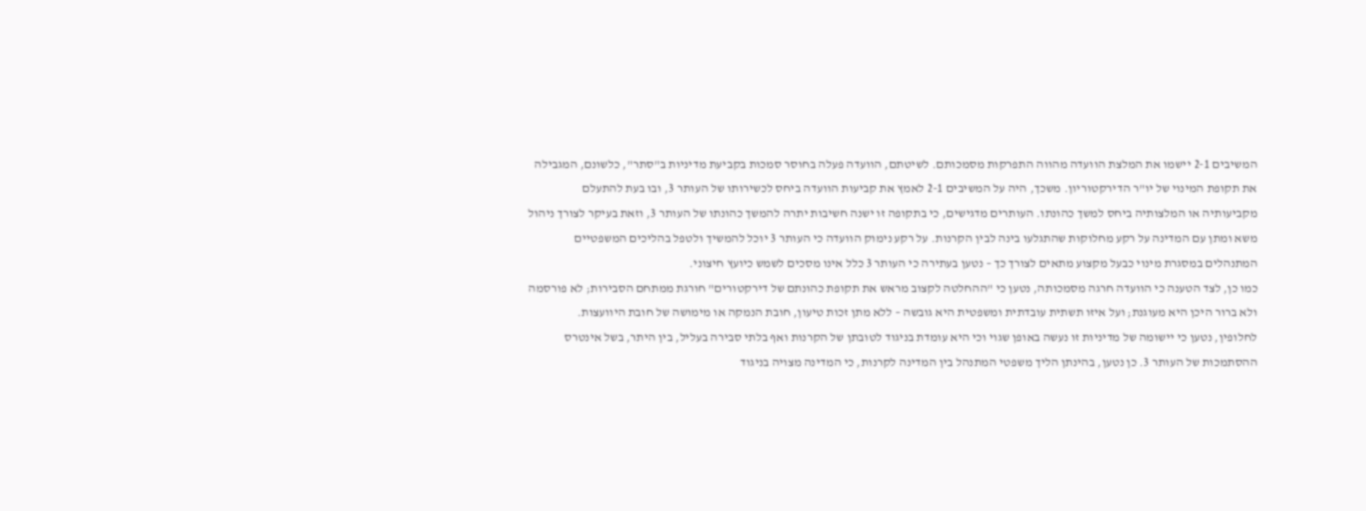המשיבים 2-1 יישמו את המלצת הוועדה מהווה התפרקות מסמכותם. לשיטתם, הוועדה פעלה בחוסר סמכות בקביעת מדיניות ב"סתר", כלשונם, המגבילה את תקופת המינוי של יו"ר הדירקטוריון. משכך, היה על המשיבים 2-1 לאמץ את קביעות הוועדה ביחס לכשירותו של העותר 3, ובו בעת להתעלם מקביעותיה או המלצותיה ביחס למשך כהונתו. העותרים מדגישים, כי בתקופה זו ישנה חשיבות יתרה להמשך כהונתו של העותר 3, וזאת בעיקר לצורך ניהול משא ומתן עם המדינה על רקע מחלוקות שהתגלעו בינה לבין הקרנות. על רקע נימוק הוועדה כי העותר 3 יוכל להמשיך ולטפל בהליכים המשפטיים המתנהלים במסגרת מינוי כבעל מקצוע מתאים לצורך כך – נטען בעתירה כי העותר 3 כלל אינו מסכים לשמש כיועץ חיצוני.
כמו כן, לצד הטענה כי הוועדה חרגה מסמכותה, נטען כי "ההחלטה לקצוב מראש את תקופת כהונתם של דירקטורים" חורגת ממתחם הסבירות; לא פורסמה ולא ברור היכן היא מעוגנת; ועל איזו תשתית עובדתית ומשפטית היא גובשה – ללא מתן זכות טיעון, חובת הנמקה או מימושה של חובת היוועצות.
לחלופין, נטען כי יישומה של מדיניות זו נעשה באופן שגוי וכי היא עומדת בניגוד לטובתן של הקרנות ואף בלתי סבירה בעליל, בין היתר, בשל אינטרס ההסתמכות של העותר 3. כן נטען, בהינתן הליך משפטי המתנהל בין המדינה לקרנות, כי המדינה מצויה בניגוד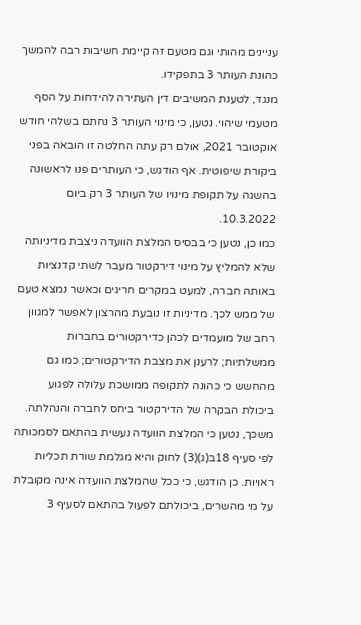עניינים מהותי וגם מטעם זה קיימת חשיבות רבה להמשך כהונת העותר 3 בתפקידו.
מנגד, לטענת המשיבים דין העתירה להידחות על הסף מטעמי שיהוי. נטען, כי מינוי העותר 3 נחתם בשלהי חודש אוקטובר 2021, אולם רק עתה החלטה זו הובאה בפני ביקורת שיפוטית. אף הודגש, כי העותרים פנו לראשונה בהשגה על תקופת מינויו של העותר 3 רק ביום 10.3.2022.
כמו כן, נטען כי בבסיס המלצת הוועדה ניצבת מדיניותה שלא להמליץ על מינוי דירקטור מעבר לשתי קדנציות באותה חברה, למעט במקרים חריגים וכאשר נמצא טעם של ממש לכך. מדיניות זו נובעת מהרצון לאפשר למגוון רחב של מועמדים לכהן כדירקטורים בחברות ממשלתיות; לרענן את מצבת הדירקטורים; כמו גם מהחשש כי כהונה לתקופה ממושכת עלולה לפגוע ביכולת הבקרה של הדירקטור ביחס לחברה והנהלתה. משכך, נטען כי המלצת הוועדה נעשית בהתאם לסמכותה לפי סעיף 18ב(ג)(3) לחוק והיא מגלמת שורת תכליות ראויות. כן הודגש, כי ככל שהמלצת הוועדה אינה מקובלת על מי מהשרים, ביכולתם לפעול בהתאם לסעיף 3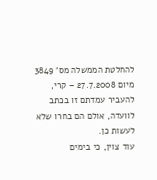להחלטת הממשלה מס' 3849 מיום 27.7.2008 – קרי, להעביר עמדתם זו בכתב לוועדה, אולם הם בחרו שלא לעשות כן.
עוד צוין, כי בימים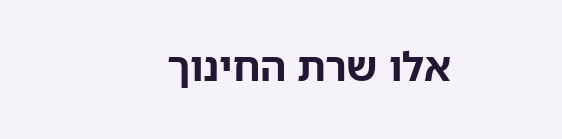אלו שרת החינוך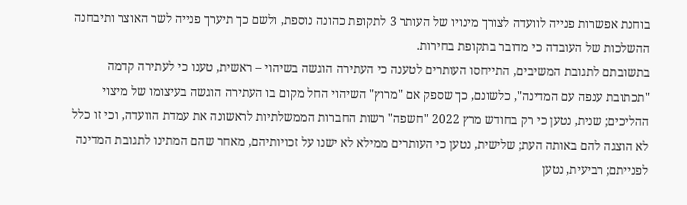בוחנת אפשרות פנייה לוועדה לצורך מינויו של העותר 3 לתקופת כהונה נוספת, ולשם כך תיערך פנייה לשר האוצר ותיבחנה ההשלכות של העובדה כי מדובר בתקופת בחירות.
בתשובתם לתגובת המשיבים, התייחסו העותרים לטענה כי העתירה הוגשה בשיהוי – ראשית, טענו כי לעתירה קדמה "תכתובת ענפה עם המדינה", כלשונם, כך שספק אם "מרוץ" השיהוי החל מקום בו העתירה הוגשה בעיצומו של מיצוי ההליכים; שנית, נטען כי רק בחודש מרץ 2022 "חשפה" רשות החברות הממשלתיות לראשונה את עמדת הוועדה, וכי זו כלל לא הוצגה להם באותה העת; שלישית, נטען כי העותרים ממילא לא ישנו על זכויותיהם, מאחר שהם המתינו לתגובת המדינה לפנייתם; רביעית, נטען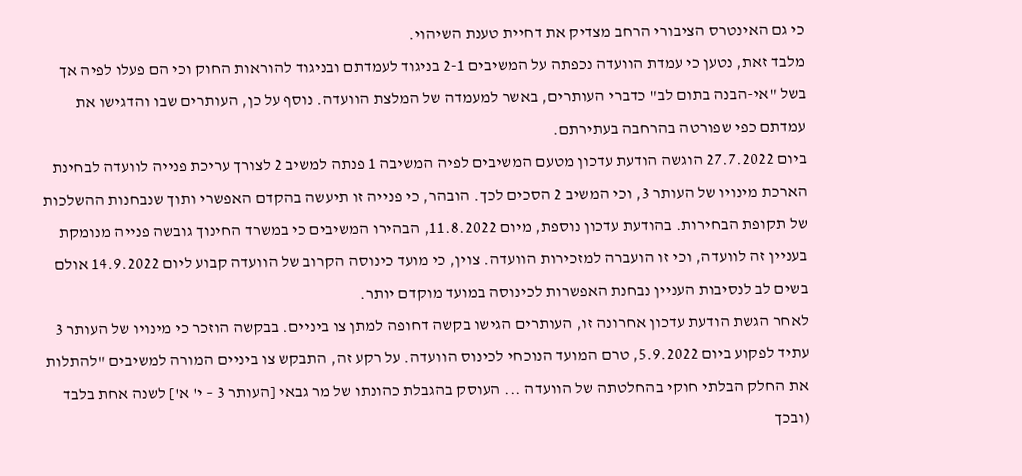כי גם האינטרס הציבורי הרחב מצדיק את דחיית טענת השיהוי.
מלבד זאת, נטען כי עמדת הוועדה נכפתה על המשיבים 2-1 בניגוד לעמדתם ובניגוד להוראות החוק וכי הם פעלו לפיה אך בשל "אי-הבנה בתום לב" כדברי העותרים, באשר למעמדה של המלצת הוועדה. נוסף על כן, העותרים שבו והדגישו את עמדתם כפי שפורטה בהרחבה בעתירתם.
ביום 27.7.2022 הוגשה הודעת עדכון מטעם המשיבים לפיה המשיבה 1 פנתה למשיב 2 לצורך עריכת פנייה לוועדה לבחינת הארכת מינויו של העותר 3, וכי המשיב 2 הסכים לכך. הובהר, כי פנייה זו תיעשה בהקדם האפשרי ותוך שנבחנות ההשלכות של תקופת הבחירות. בהודעת עדכון נוספת, מיום 11.8.2022, הבהירו המשיבים כי במשרד החינוך גובשה פנייה מנומקת בעניין זה לוועדה, וכי זו הועברה למזכירות הוועדה. צוין, כי מועד כינוסה הקרוב של הוועדה קבוע ליום 14.9.2022 אולם בשים לב לנסיבות העניין נבחנת האפשרות לכינוסה במועד מוקדם יותר.
לאחר הגשת הודעת עדכון אחרונה זו, העותרים הגישו בקשה דחופה למתן צו ביניים. בבקשה הוזכר כי מינויו של העותר 3 עתיד לפקוע ביום 5.9.2022, טרם המועד הנוכחי לכינוס הוועדה. על רקע זה, התבקש צו ביניים המורה למשיבים "להתלות את החלק הבלתי חוקי בהחלטתה של הוועדה ... העוסק בהגבלת כהונתו של מר גבאי [העותר 3 – י' א'] לשנה אחת בלבד (ובכך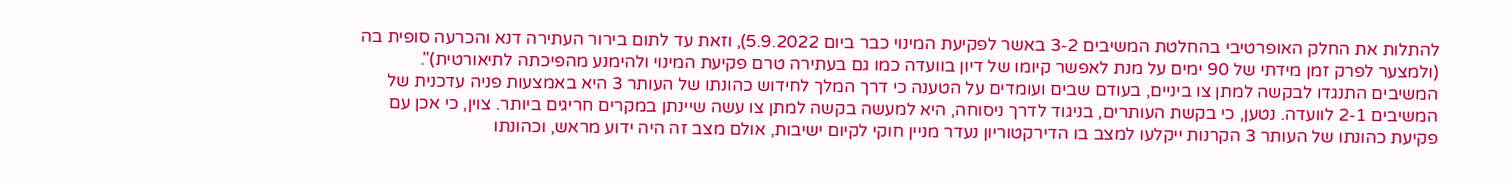להתלות את החלק האופרטיבי בהחלטת המשיבים 3-2 באשר לפקיעת המינוי כבר ביום 5.9.2022), וזאת עד לתום בירור העתירה דנא והכרעה סופית בה (ולמצער לפרק זמן מידתי של 90 ימים על מנת לאפשר קיומו של דיון בוועדה כמו גם בעתירה טרם פקיעת המינוי ולהימנע מהפיכתה לתיאורטית)".
המשיבים התנגדו לבקשה למתן צו ביניים, בעודם שבים ועומדים על הטענה כי דרך המלך לחידוש כהונתו של העותר 3 היא באמצעות פניה עדכנית של המשיבים 2-1 לוועדה. נטען, כי בקשת העותרים, בניגוד לדרך ניסוחה, היא למעשה בקשה למתן צו עשה שיינתן במקרים חריגים ביותר. צוין, כי אכן עם פקיעת כהונתו של העותר 3 הקרנות ייקלעו למצב בו הדירקטוריון נעדר מניין חוקי לקיום ישיבות, אולם מצב זה היה ידוע מראש, וכהונתו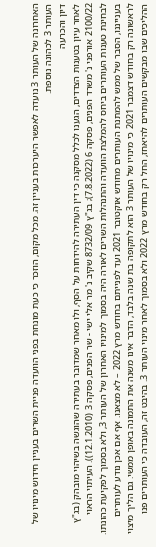האחרונה של העותר 3 נועדה לאפשר היערכות בעניין זה. מכל מקום, הוזכר כי כעת מונחת בפני הוועדה פניית השרים בעניין חידוש מינויו של העותר 3 לכהונה נוספת.
דיון והכרעה
לאחר עיון בטענות הצדדים, הגענו לכלל מסקנה כי דין העתירה להידחות על הסף, ולו מאחר שמדובר בעתירה שהוגשה בשיהוי מובהק (בג"ץ 2100/22 אורפני נ' משרד הפנים, פסקה 6 (7.8.2022); בג"ץ 8732/09 שקיב נ' מר אלי ישי - שר הפנים, פסקה 3 (12.1.2010)). העיתוי הראוי לבחינת טענות העותרים ביחס להמלצת הוועדה והתנהלות השרים לאורה היה בסמוך למינויו האחרון של העותר 3, ולא בסמוך לפקיעת כהונתו.
בענייננו, הסבר של ממש להמתנת העותרים מחודש אוקטובר 2021 ועד לפנייתם בחודש מרץ 2022 – לא מצאנו. אף אם אכן נודע לעותרים לראשונה רק בחודש דצמבר 2021 כי מינויו של העותר 3 הוא לתקופה בת שנה בלבד, הדבר אינו משנה את התמונה באופן ממשי. גם הליך מיצוי ההליכים שבו מבקשים העותרים להיאחז, החל רק בחודש מרץ 2022 ולא בסמוך לאחר מינוי העותר 3. בהיבט זה, העובדה כי העותרים פנו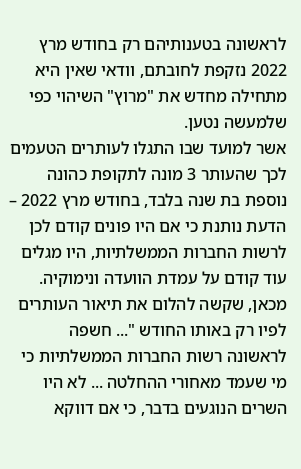לראשונה בטענותיהם רק בחודש מרץ 2022 נזקפת לחובתם, וודאי שאין היא מתחילה מחדש את "מרוץ" השיהוי כפי שלמעשה נטען.
אשר למועד שבו התגלו לעותרים הטעמים לכך שהעותר 3 מונה לתקופת כהונה נוספת בת שנה בלבד, בחודש מרץ 2022 – הדעת נותנת כי אם היו פונים קודם לכן לרשות החברות הממשלתיות, היו מגלים עוד קודם על עמדת הוועדה ונימוקיה. מכאן, שקשה להלום את תיאור העותרים לפיו רק באותו החודש "... חשפה לראשונה רשות החברות הממשלתיות כי מי שעמד מאחורי ההחלטה ... לא היו השרים הנוגעים בדבר, כי אם דווקא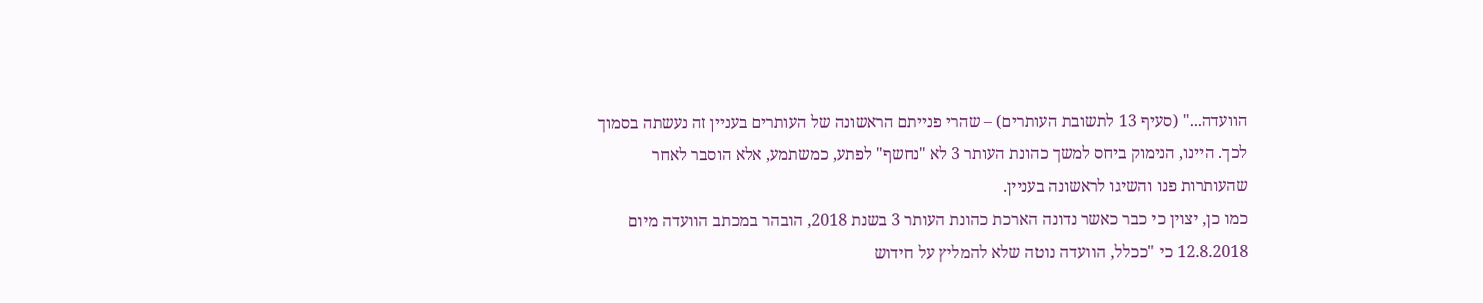הוועדה..." (סעיף 13 לתשובת העותרים) – שהרי פנייתם הראשונה של העותרים בעניין זה נעשתה בסמוך לכך. היינו, הנימוק ביחס למשך כהונת העותר 3 לא "נחשף" לפתע, כמשתמע, אלא הוסבר לאחר שהעותרות פנו והשיגו לראשונה בעניין.
כמו כן, יצוין כי כבר כאשר נדונה הארכת כהונת העותר 3 בשנת 2018, הובהר במכתב הוועדה מיום 12.8.2018 כי "ככלל, הוועדה נוטה שלא להמליץ על חידוש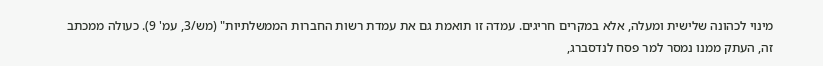מינוי לכהונה שלישית ומעלה, אלא במקרים חריגים. עמדה זו תואמת גם את עמדת רשות החברות הממשלתיות" (מש/3, עמ' 9). כעולה ממכתב זה, העתק ממנו נמסר למר פסח לנדסברג,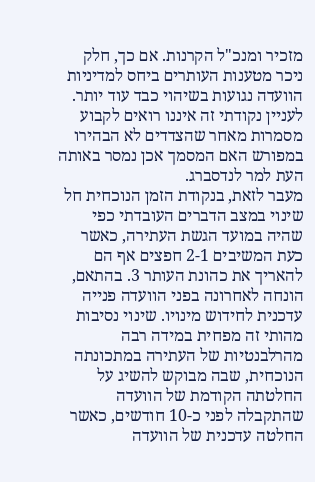מזכיר ומנכ"ל הקרנות. אם כך, חלק ניכר מטענות העותרים ביחס למדיניות הוועדה נגועות בשיהוי כבד עוד יותר. לעניין נקודתי זה איננו רואים לקבוע מסמרות מאחר שהצדדים לא הבהירו במפורש האם המסמך אכן נמסר באותה העת למר לנדסברג.
מעבר לזאת, בנקודת הזמן הנוכחית חל שינוי במצב הדברים העובדתי כפי שהיה במועד הגשת העתירה, כאשר כעת המשיבים 2-1 חפצים אף הם להאריך את כהונת העותר 3. בהתאם, הונחה לאחרונה בפני הוועדה פנייה עדכנית לחידוש מינויו. שינוי נסיבות מהותי זה מפחית במידה רבה מהרלבנטיות של העתירה במתכונתה הנוכחית, שבה מבוקש להשיג על החלטתה הקודמת של הוועדה שהתקבלה לפני כ-10 חודשים, כאשר החלטה עדכנית של הוועדה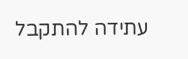עתידה להתקבל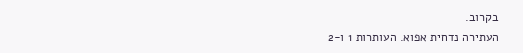בקרוב.
העתירה נדחית אפוא. העותרות 1 ו-2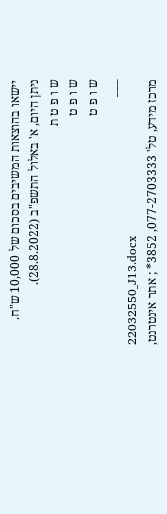יישאו בהוצאות המשיבים בסכום של 10,000 ש"ח.
ניתן היום, א' באלול התשפ"ב (28.8.2022).
ש ו פ ט ת
ש ו פ ט
ש ו פ ט
___
22032550_J13.docx
מרכז מידע, טל' 077-2703333, 3852* ; אתר אינטרנט,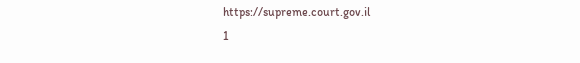https://supreme.court.gov.il
1